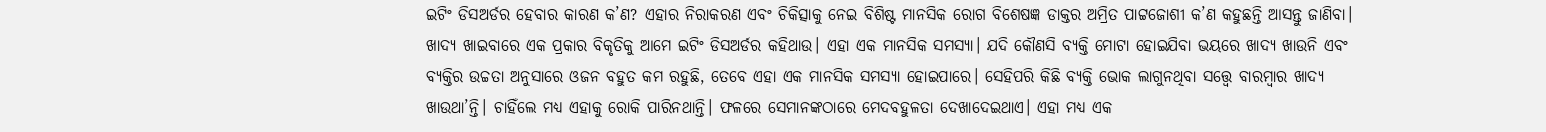ଇଟିଂ ଡିସଅର୍ଡର ହେବାର କାରଣ କ’ଣ? ଏହାର ନିରାକରଣ ଏବଂ ଚିକିତ୍ସାକୁ ନେଇ ବିଶିଷ୍ଟ ମାନସିକ ରୋଗ ବିଶେଷଜ୍ଞ ଡାକ୍ତର ଅମ୍ରିତ ପାଟ୍ଟଜୋଶୀ କ’ଣ କହୁଛନ୍ତି ଆସନ୍ତୁ ଜାଣିବା।
ଖାଦ୍ୟ ଖାଇବାରେ ଏକ ପ୍ରକାର ବିକୃତିକୁ ଆମେ ଇଟିଂ ଡିସଅର୍ଡର କହିଥାଉ। ଏହା ଏକ ମାନସିକ ସମସ୍ୟା। ଯଦି କୌଣସି ବ୍ୟକ୍ତି ମୋଟା ହୋଇଯିବା ଭୟରେ ଖାଦ୍ୟ ଖାଉନି ଏବଂ ବ୍ୟକ୍ତିର ଉଚ୍ଚତା ଅନୁସାରେ ଓଜନ ବହୁତ କମ ରହୁଛି, ତେବେ ଏହା ଏକ ମାନସିକ ସମସ୍ୟା ହୋଇପାରେ। ସେହିପରି କିଛି ବ୍ୟକ୍ତି ଭୋକ ଲାଗୁନଥିବା ସତ୍ତ୍ୱେ ବାରମ୍ବାର ଖାଦ୍ୟ ଖାଉଥା’ନ୍ତି। ଚାହିଁଲେ ମଧ୍ୟ ଏହାକୁ ରୋକି ପାରିନଥାନ୍ତି। ଫଳରେ ସେମାନଙ୍କଠାରେ ମେଦବହୁଳତା ଦେଖାଦେଇଥାଏ। ଏହା ମଧ୍ୟ ଏକ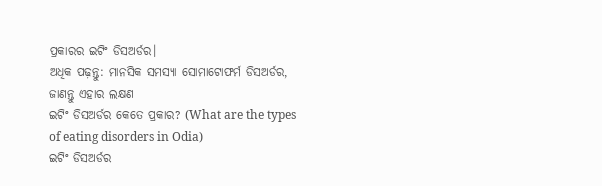ପ୍ରକାରର ଇଟିଂ ଡିସଅର୍ଡର।
ଅଧିକ ପଢ଼ନ୍ତୁ: ମାନସିକ ସମସ୍ୟା ସୋମାଟୋଫର୍ମ ଡିସଅର୍ଡର, ଜାଣନ୍ତୁ ଏହାର ଲକ୍ଷଣ
ଇଟିଂ ଡିସଅର୍ଡର କେତେ ପ୍ରକାର? (What are the types of eating disorders in Odia)
ଇଟିଂ ଡିସଅର୍ଡର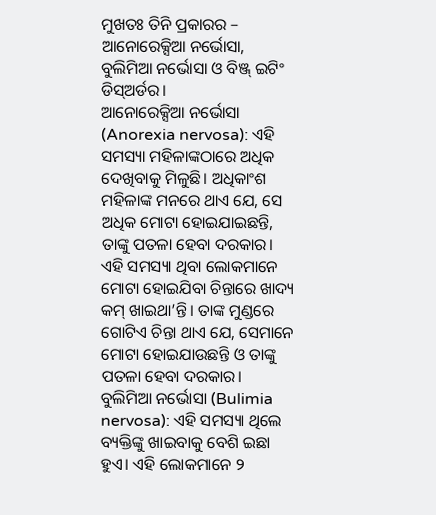ମୁଖତଃ ତିନି ପ୍ରକାରର – ଆନୋରେକ୍ସିଆ ନର୍ଭୋସା, ବୁଲିମିଆ ନର୍ଭୋସା ଓ ବିଞ୍ଜ୍ ଇଟିଂ ଡିସ୍ଅର୍ଡର।
ଆନୋରେକ୍ସିଆ ନର୍ଭୋସା (Anorexia nervosa): ଏହି ସମସ୍ୟା ମହିଳାଙ୍କଠାରେ ଅଧିକ ଦେଖିବାକୁ ମିଳୁଛି। ଅଧିକାଂଶ ମହିଳାଙ୍କ ମନରେ ଥାଏ ଯେ, ସେ ଅଧିକ ମୋଟା ହୋଇଯାଇଛନ୍ତି, ତାଙ୍କୁ ପତଳା ହେବା ଦରକାର। ଏହି ସମସ୍ୟା ଥିବା ଲୋକମାନେ ମୋଟା ହୋଇଯିବା ଚିନ୍ତାରେ ଖାଦ୍ୟ କମ୍ ଖାଇଥା’ନ୍ତି। ତାଙ୍କ ମୁଣ୍ଡରେ ଗୋଟିଏ ଚିନ୍ତା ଥାଏ ଯେ, ସେମାନେ ମୋଟା ହୋଇଯାଉଛନ୍ତି ଓ ତାଙ୍କୁ ପତଳା ହେବା ଦରକାର।
ବୁଲିମିଆ ନର୍ଭୋସା (Bulimia nervosa): ଏହି ସମସ୍ୟା ଥିଲେ ବ୍ୟକ୍ତିଙ୍କୁ ଖାଇବାକୁ ବେଶି ଇଛା ହୁଏ। ଏହି ଲୋକମାନେ ୨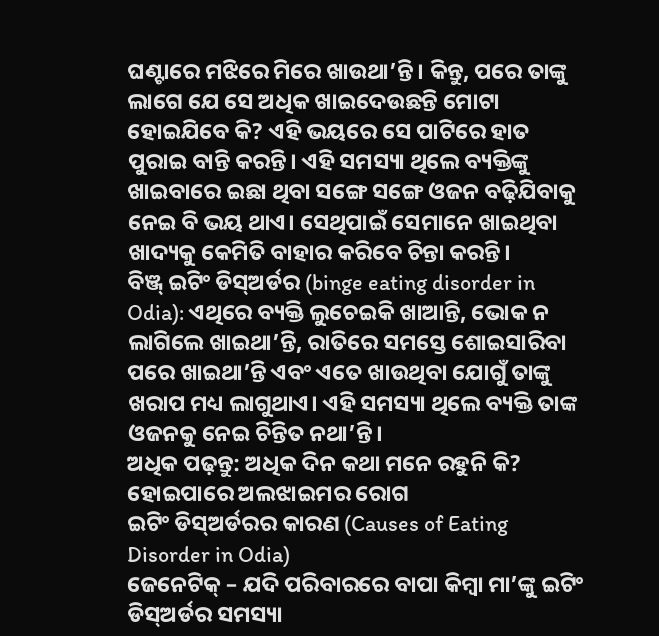ଘଣ୍ଟାରେ ମଝିରେ ମିରେ ଖାଉଥା’ନ୍ତି। କିନ୍ତୁ, ପରେ ତାଙ୍କୁ ଲାଗେ ଯେ ସେ ଅଧିକ ଖାଇଦେଉଛନ୍ତି ମୋଟା ହୋଇଯିବେ କି? ଏହି ଭୟରେ ସେ ପାଟିରେ ହାତ ପୁରାଇ ବାନ୍ତି କରନ୍ତି। ଏହି ସମସ୍ୟା ଥିଲେ ବ୍ୟକ୍ତିଙ୍କୁ ଖାଇବାରେ ଇଛା ଥିବା ସଙ୍ଗେ ସଙ୍ଗେ ଓଜନ ବଢ଼ିଯିବାକୁ ନେଇ ବି ଭୟ ଥାଏ। ସେଥିପାଇଁ ସେମାନେ ଖାଇଥିବା ଖାଦ୍ୟକୁ କେମିତି ବାହାର କରିବେ ଚିନ୍ତା କରନ୍ତି।
ବିଞ୍ଜ୍ ଇଟିଂ ଡିସ୍ଅର୍ଡର (binge eating disorder in Odia): ଏଥିରେ ବ୍ୟକ୍ତି ଲୁଚେଇକି ଖାଆନ୍ତି, ଭୋକ ନ ଲାଗିଲେ ଖାଇଥା’ନ୍ତି, ରାତିରେ ସମସ୍ତେ ଶୋଇସାରିବା ପରେ ଖାଇଥା’ନ୍ତି ଏବଂ ଏତେ ଖାଉଥିବା ଯୋଗୁଁ ତାଙ୍କୁ ଖରାପ ମଧ୍ୟ ଲାଗୁଥାଏ। ଏହି ସମସ୍ୟା ଥିଲେ ବ୍ୟକ୍ତି ତାଙ୍କ ଓଜନକୁ ନେଇ ଚିନ୍ତିତ ନଥା’ନ୍ତି।
ଅଧିକ ପଢ଼ନ୍ତୁ: ଅଧିକ ଦିନ କଥା ମନେ ରହୁନି କି? ହୋଇପାରେ ଅଲଝାଇମର ରୋଗ
ଇଟିଂ ଡିସ୍ଅର୍ଡରର କାରଣ (Causes of Eating Disorder in Odia)
ଜେନେଟିକ୍ – ଯଦି ପରିବାରରେ ବାପା କିମ୍ବା ମା’ଙ୍କୁ ଇଟିଂ ଡିସ୍ଅର୍ଡର ସମସ୍ୟା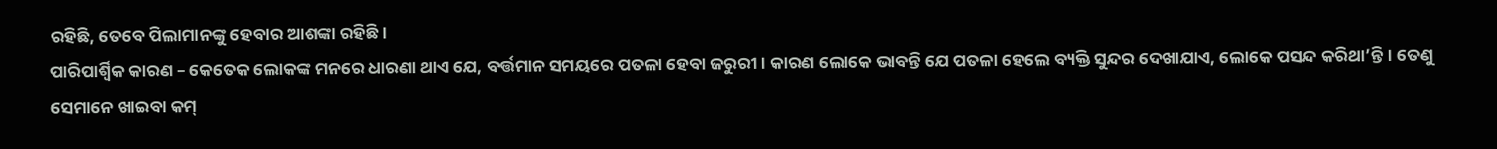ରହିଛି, ତେବେ ପିଲାମାନଙ୍କୁ ହେବାର ଆଶଙ୍କା ରହିଛି।
ପାରିପାର୍ଶ୍ୱିକ କାରଣ – କେତେକ ଲୋକଙ୍କ ମନରେ ଧାରଣା ଥାଏ ଯେ, ବର୍ତ୍ତମାନ ସମୟରେ ପତଳା ହେବା ଜରୁରୀ। କାରଣ ଲୋକେ ଭାବନ୍ତି ଯେ ପତଳା ହେଲେ ବ୍ୟକ୍ତି ସୁନ୍ଦର ଦେଖାଯାଏ, ଲୋକେ ପସନ୍ଦ କରିଥା’ନ୍ତି। ତେଣୁ ସେମାନେ ଖାଇବା କମ୍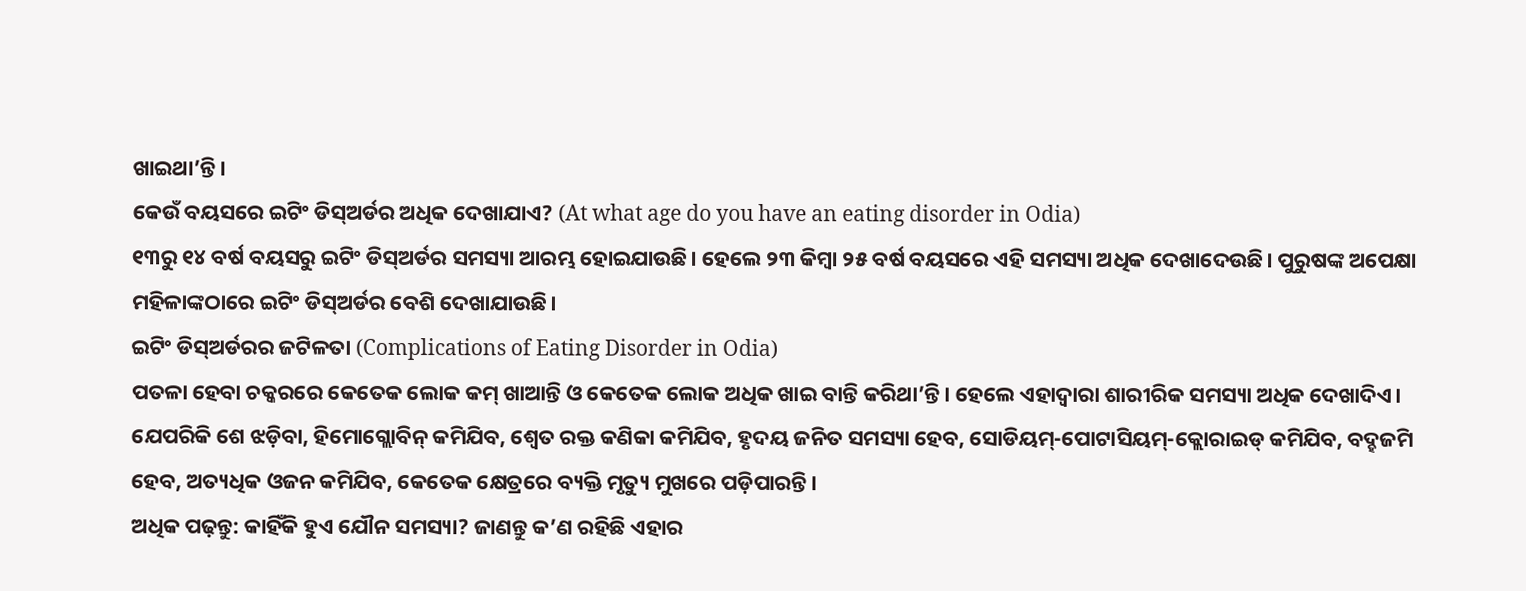ଖାଇଥା’ନ୍ତି।
କେଉଁ ବୟସରେ ଇଟିଂ ଡିସ୍ଅର୍ଡର ଅଧିକ ଦେଖାଯାଏ? (At what age do you have an eating disorder in Odia)
୧୩ରୁ ୧୪ ବର୍ଷ ବୟସରୁ ଇଟିଂ ଡିସ୍ଅର୍ଡର ସମସ୍ୟା ଆରମ୍ଭ ହୋଇଯାଉଛି। ହେଲେ ୨୩ କିମ୍ବା ୨୫ ବର୍ଷ ବୟସରେ ଏହି ସମସ୍ୟା ଅଧିକ ଦେଖାଦେଉଛି। ପୁରୁଷଙ୍କ ଅପେକ୍ଷା ମହିଳାଙ୍କଠାରେ ଇଟିଂ ଡିସ୍ଅର୍ଡର ବେଶି ଦେଖାଯାଉଛି।
ଇଟିଂ ଡିସ୍ଅର୍ଡରର ଜଟିଳତା (Complications of Eating Disorder in Odia)
ପତଳା ହେବା ଚକ୍କରରେ କେତେକ ଲୋକ କମ୍ ଖାଆନ୍ତି ଓ କେତେକ ଲୋକ ଅଧିକ ଖାଇ ବାନ୍ତି କରିଥା’ନ୍ତି। ହେଲେ ଏହାଦ୍ୱାରା ଶାରୀରିକ ସମସ୍ୟା ଅଧିକ ଦେଖାଦିଏ। ଯେପରିକି ଶେ ଝଡ଼ିବା, ହିମୋଗ୍ଲୋବିନ୍ କମିଯିବ, ଶ୍ୱେତ ରକ୍ତ କଣିକା କମିଯିବ, ହୃଦୟ ଜନିତ ସମସ୍ୟା ହେବ, ସୋଡିୟମ୍-ପୋଟାସିୟମ୍-କ୍ଲୋରାଇଡ୍ କମିଯିବ, ବଦ୍ହଜମି ହେବ, ଅତ୍ୟଧିକ ଓଜନ କମିଯିବ, କେତେକ କ୍ଷେତ୍ରରେ ବ୍ୟକ୍ତି ମୃତ୍ୟୁ ମୁଖରେ ପଡ଼ିପାରନ୍ତି।
ଅଧିକ ପଢ଼ନ୍ତୁ: କାହିଁକି ହୁଏ ଯୌନ ସମସ୍ୟା? ଜାଣନ୍ତୁ କ’ଣ ରହିଛି ଏହାର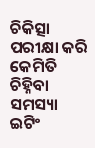ଚିକିତ୍ସା
ପରୀକ୍ଷା କରି କେମିତି ଚିହ୍ନିବା ସମସ୍ୟା
ଇଟିଂ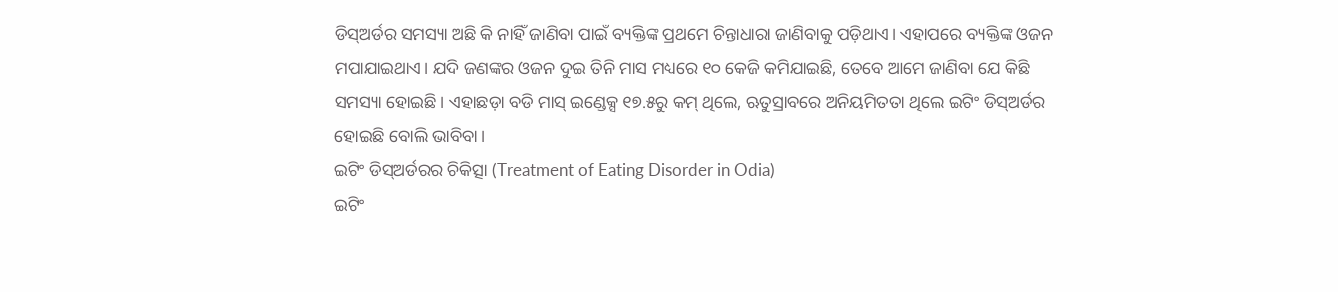ଡିସ୍ଅର୍ଡର ସମସ୍ୟା ଅଛି କି ନାହିଁ ଜାଣିବା ପାଇଁ ବ୍ୟକ୍ତିଙ୍କ ପ୍ରଥମେ ଚିନ୍ତାଧାରା ଜାଣିବାକୁ ପଡ଼ିଥାଏ। ଏହାପରେ ବ୍ୟକ୍ତିଙ୍କ ଓଜନ ମପାଯାଇଥାଏ। ଯଦି ଜଣଙ୍କର ଓଜନ ଦୁଇ ତିନି ମାସ ମଧ୍ୟରେ ୧୦ କେଜି କମିଯାଇଛି, ତେବେ ଆମେ ଜାଣିବା ଯେ କିଛି ସମସ୍ୟା ହୋଇଛି। ଏହାଛଡ଼ା ବଡି ମାସ୍ ଇଣ୍ଡେକ୍ସ ୧୭.୫ରୁ କମ୍ ଥିଲେ, ଋତୁସ୍ରାବରେ ଅନିୟମିତତା ଥିଲେ ଇଟିଂ ଡିସ୍ଅର୍ଡର ହୋଇଛି ବୋଲି ଭାବିବା।
ଇଟିଂ ଡିସ୍ଅର୍ଡରର ଚିକିତ୍ସା (Treatment of Eating Disorder in Odia)
ଇଟିଂ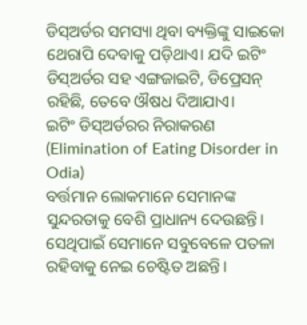ଡିସ୍ଅର୍ଡର ସମସ୍ୟା ଥିବା ବ୍ୟକ୍ତିଙ୍କୁ ସାଇକୋ ଥେରାପି ଦେବାକୁ ପଡ଼ିଥାଏ। ଯଦି ଇଟିଂ ଡିସ୍ଅର୍ଡର ସହ ଏଙ୍ଗଜାଇଟି, ଡିପ୍ରେସନ୍ ରହିଛି, ତେବେ ଔଷଧ ଦିଆଯାଏ।
ଇଟିଂ ଡିସ୍ଅର୍ଡରର ନିରାକରଣ (Elimination of Eating Disorder in Odia)
ବର୍ତ୍ତମାନ ଲୋକମାନେ ସେମାନଙ୍କ ସୁନ୍ଦରତାକୁ ବେଶି ପ୍ରାଧାନ୍ୟ ଦେଉଛନ୍ତି। ସେଥିପାଇଁ ସେମାନେ ସବୁବେଳେ ପତଳା ରହିବାକୁ ନେଇ ଚେଷ୍ଟିତ ଅଛନ୍ତି।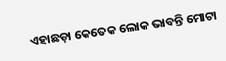ଏହାଛଡ଼ା କେତେକ ଲୋକ ଭାବନ୍ତି ମୋଟା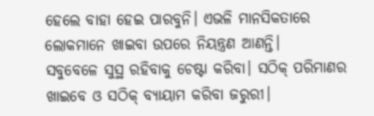ହେଲେ ବାହା ହେଇ ପାରବୁନି। ଏଭଳି ମାନସିକତାରେ ଲୋକମାନେ ଖାଇବା ଉପରେ ନିୟନ୍ତ୍ରଣ ଆଣନ୍ତି।
ସବୁବେଳେ ସୁସ୍ଥ ରହିବାକୁ ଚେଷ୍ଟା କରିବା। ସଠିକ୍ ପରିମାଣର ଖାଇବେ ଓ ସଠିକ୍ ବ୍ୟାୟାମ କରିବା ଜରୁରୀ।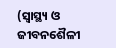(ସ୍ୱାସ୍ଥ୍ୟ ଓ ଜୀବନଶୈଳୀ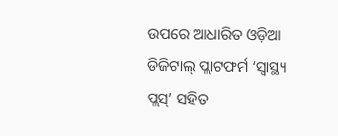ଉପରେ ଆଧାରିତ ଓଡ଼ିଆ ଡିଜିଟାଲ୍ ପ୍ଲାଟଫର୍ମ ‘ସ୍ୱାସ୍ଥ୍ୟ ପ୍ଲସ୍’ ସହିତ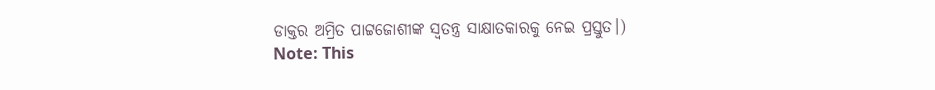ଡାକ୍ତର ଅମ୍ରିତ ପାଟ୍ଟଜୋଶୀଙ୍କ ସ୍ୱତନ୍ତ୍ର ସାକ୍ଷାତକାରକୁ ନେଇ ପ୍ରସ୍ତୁତ।)
Note: This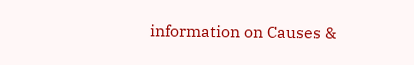information on Causes &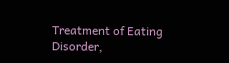Treatment of Eating Disorder,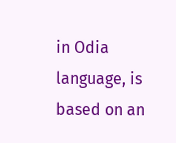in Odia language, is based on an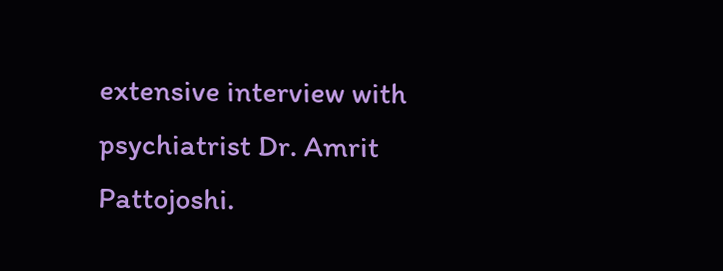extensive interview with psychiatrist Dr. Amrit Pattojoshi.